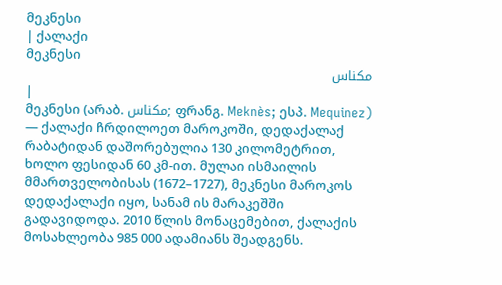მეკნესი
| ქალაქი
მეკნესი
مكناس
|
მეკნესი (არაბ. مكناس; ფრანგ. Meknès; ესპ. Mequinez) — ქალაქი ჩრდილოეთ მაროკოში, დედაქალაქ რაბატიდან დაშორებულია 130 კილომეტრით, ხოლო ფესიდან 60 კმ-ით. მულაი ისმაილის მმართველობისას (1672–1727), მეკნესი მაროკოს დედაქალაქი იყო, სანამ ის მარაკეშში გადავიდოდა. 2010 წლის მონაცემებით, ქალაქის მოსახლეობა 985 000 ადამიანს შეადგენს.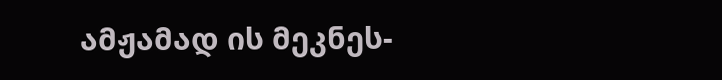ამჟამად ის მეკნეს-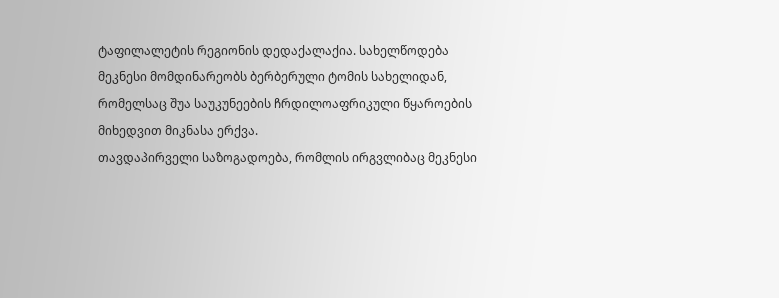ტაფილალეტის რეგიონის დედაქალაქია. სახელწოდება მეკნესი მომდინარეობს ბერბერული ტომის სახელიდან, რომელსაც შუა საუკუნეების ჩრდილოაფრიკული წყაროების მიხედვით მიკნასა ერქვა.
თავდაპირველი საზოგადოება, რომლის ირგვლიბაც მეკნესი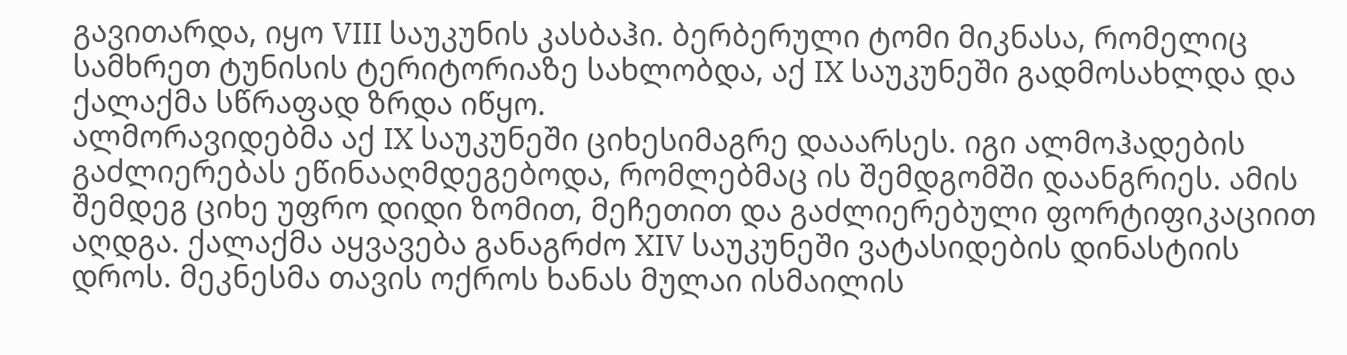გავითარდა, იყო VIII საუკუნის კასბაჰი. ბერბერული ტომი მიკნასა, რომელიც სამხრეთ ტუნისის ტერიტორიაზე სახლობდა, აქ IX საუკუნეში გადმოსახლდა და ქალაქმა სწრაფად ზრდა იწყო.
ალმორავიდებმა აქ IX საუკუნეში ციხესიმაგრე დააარსეს. იგი ალმოჰადების გაძლიერებას ეწინააღმდეგებოდა, რომლებმაც ის შემდგომში დაანგრიეს. ამის შემდეგ ციხე უფრო დიდი ზომით, მეჩეთით და გაძლიერებული ფორტიფიკაციით აღდგა. ქალაქმა აყვავება განაგრძო XIV საუკუნეში ვატასიდების დინასტიის დროს. მეკნესმა თავის ოქროს ხანას მულაი ისმაილის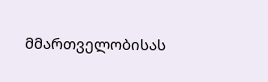მმართველობისას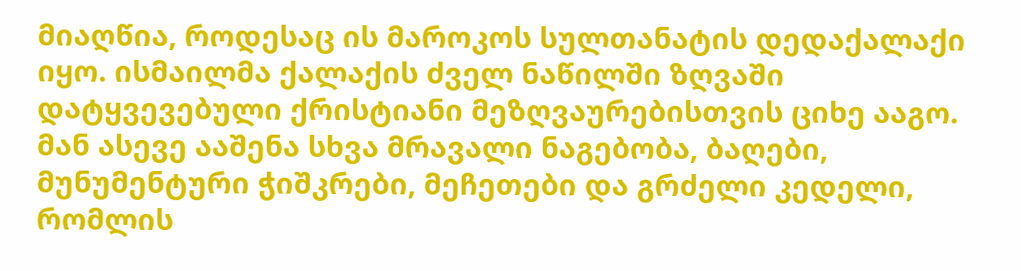მიაღწია, როდესაც ის მაროკოს სულთანატის დედაქალაქი იყო. ისმაილმა ქალაქის ძველ ნაწილში ზღვაში დატყვევებული ქრისტიანი მეზღვაურებისთვის ციხე ააგო. მან ასევე ააშენა სხვა მრავალი ნაგებობა, ბაღები, მუნუმენტური ჭიშკრები, მეჩეთები და გრძელი კედელი, რომლის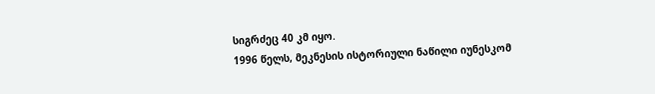სიგრძეც 40 კმ იყო.
1996 წელს, მეკნესის ისტორიული ნაწილი იუნესკომ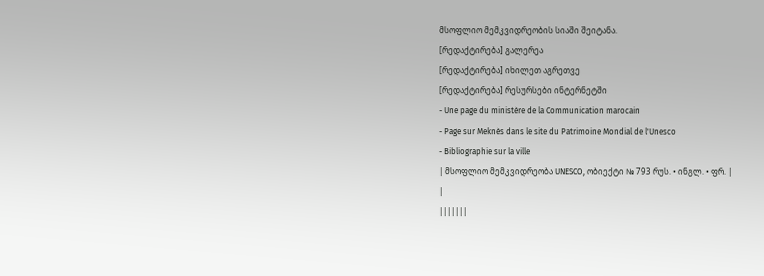მსოფლიო მემკვიდრეობის სიაში შეიტანა.
[რედაქტირება] გალერეა
[რედაქტირება] იხილეთ აგრეთვე
[რედაქტირება] რესურსები ინტერნეტში
- Une page du ministère de la Communication marocain
- Page sur Meknès dans le site du Patrimoine Mondial de l'Unesco
- Bibliographie sur la ville
| მსოფლიო მემკვიდრეობა UNESCO, ობიექტი № 793 რუს. • ინგლ. • ფრ. |
|
|||||||